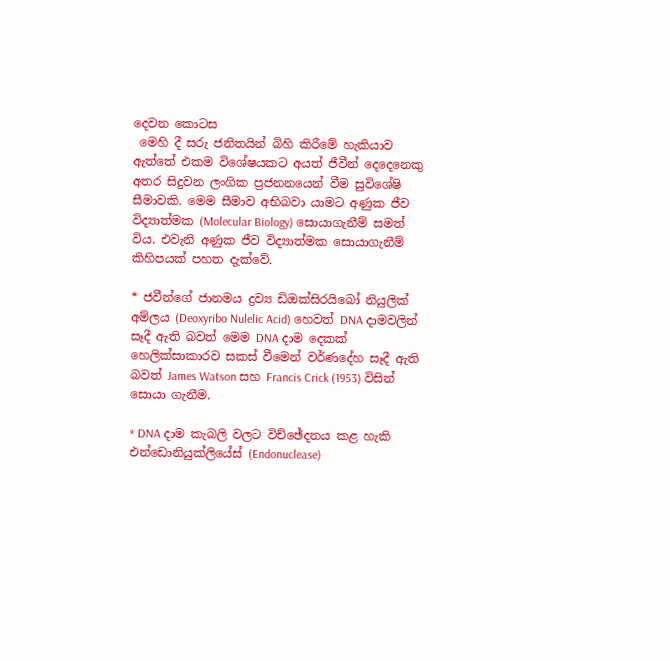දෙවන කොටස
 මෙහි දී සරු ජනිතයින් බිහි කිරීමේ හැකියාව ඇත්තේ එකම විශේෂයකට අයත් ජීවීන් දෙදෙනෙකු අතර සිදුවන ලංගික ප්‍රජනනයෙන් වීම සුවිශේෂි සීමාවකි. මෙම සීමාව අභිබවා යාමට අණුක ජීව විද්‍යාත්මක (Molecular Biology) සොයාගැනීම් සමත් විය. එවැනි අණුක ජීව විද්‍යාත්මක සොයාගැනීම් කිහිපයක් පහත දැක්වේ.

* ජවීන්ගේ ජානමය ද්‍රව්‍ය ඩිඔක්සිරයිබෝ නියුලික් අම්ලය (Deoxyribo Nulelic Acid) හෙවත් DNA දාමවලින් සෑදී ඇති බවත් මෙම DNA දාම දෙකක් හෙලික්සාකාරව සකස් වීමෙන් වර්ණදේහ සෑදී ඇති බවත් James Watson සහ Francis Crick (1953) විසින් සොයා ගැනීම.

* DNA දාම කැබලි වලට විච්ඡේදනය කළ හැකි එන්ඩොනියුක්ලියේස් (Endonuclease)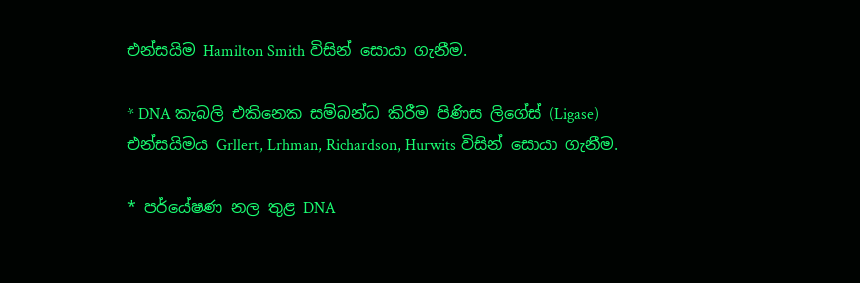එන්සයිම Hamilton Smith විසින් සොයා ගැනීම.

* DNA කැබලි එකිනෙක සම්බන්ධ කිරීම පිණිස ලිගේස් (Ligase) එන්සයිමය Grllert, Lrhman, Richardson, Hurwits විසින් සොයා ගැනීම.

* පර්යේෂණ නල තුළ DNA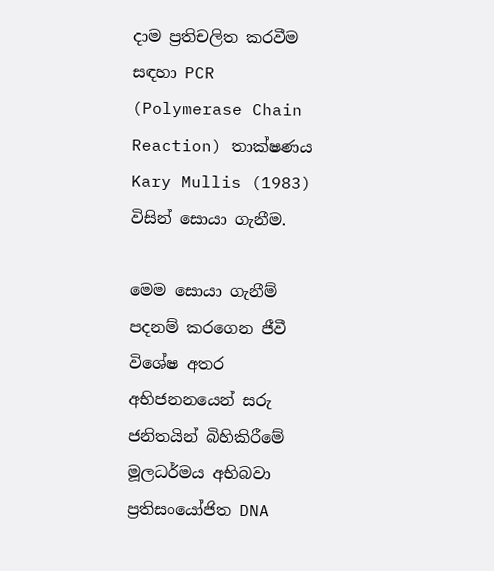දාම ප්‍රතිචලිත කරවීම සඳහා PCR (Polymerase Chain Reaction) තාක්ෂණය Kary Mullis (1983) විසින් සොයා ගැනීම.

මෙම සොයා ගැනීම් පදනම් කරගෙන ජීවී විශේෂ අතර අභිජනනයෙන් සරු ජනිතයින් බිහිකිරීමේ මූලධර්මය අභිබවා ප්‍රතිසංයෝජිත DNA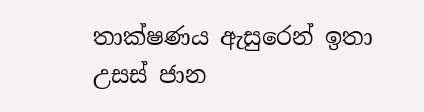තාක්ෂණය ඇසුරෙන් ඉතා උසස් ජාන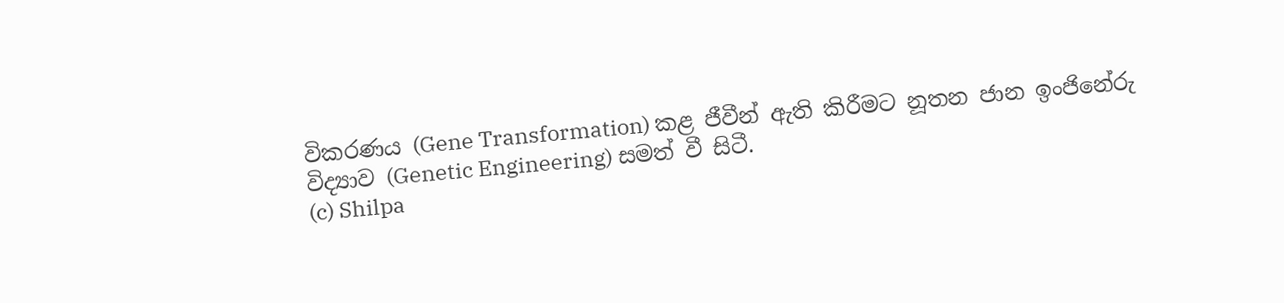විකරණය (Gene Transformation) කළ ජීවීන් ඇති කිරීමට නූතන ජාන ඉංජිනේරු විද්‍යාව (Genetic Engineering) සමත් වී සිටී.
(c) Shilpa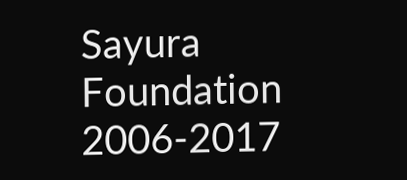Sayura Foundation 2006-2017